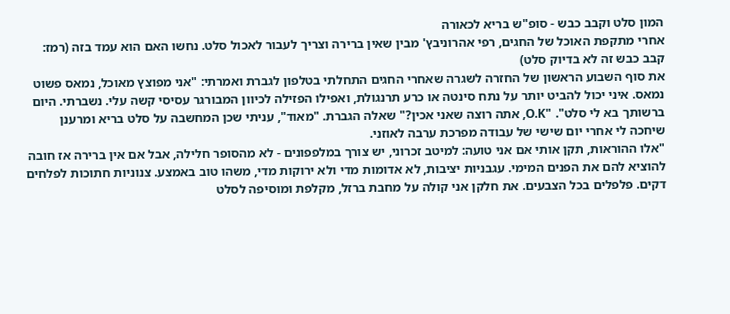המון סלט וקבב כבש - סופ"ש בריא לכאורה
אחרי מתקפת האוכל של החגים, רפי אהרוניבץ' מבין שאין ברירה וצריך לעבור לאכול סלט. נחשו האם הוא עמד בזה (רמז: קבב כבש זה לא בדיוק סלט)
את סוף השבוע הראשון של החזרה לשגרה שאחרי החגים התחלתי בטלפון לגברת ואמרתי: "אני מפוצץ מאוכל, נמאס פשוט נמאס. איני יכול להביט יותר על נתח סינטה או כרע תרנגולת, ואפילו הפזילה לכיוון המבורגר עסיסי קשה עלי. נשברתי. היום ברשותך בא לי סלט". "O.K, אתה רוצה שאני אכין?" שאלה הגברת. "מאוד", עניתי שכן המחשבה על סלט בריא ומרענן שיחכה לי אחרי יום שישי של עבודה מפרכת ערבה לאוזני.
"אלו ההוראות, תקן אותי אם אני טועה: למיטב זכרוני, יש צורך במלפפונים - לא מהסופר חלילה, אבל אם אין ברירה אז חובה להוציא להם את הפנים המימי. עגבניות יציבות, לא אדומות מדי ולא ירוקות מדי, משהו טוב באמצע. צנוניות חתוכות לפלחים דקים. פלפלים בכל הצבעים. את חלקן אני קולה על מחבת ברזל, מקלפת ומוסיפה לסלט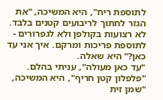לתוספת ריח", היא המשיכה, "את הגזר לחתוך לריבועים קטנים בלבד. לא רצועות בקולפן ולא לגפרורים - לתוספת פריכות ומרקם. איך אני עד כאן?" היא שאלה.
"עד כאן מעולה", עניתי בהלם. "פלפלון קטן חריף", היא המשיכה, "שמן זית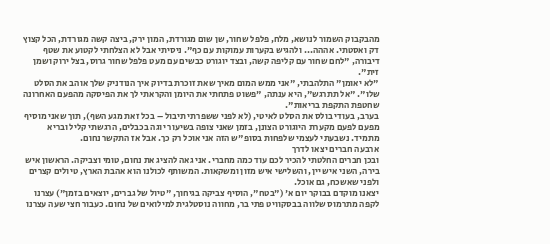מהבקבוק השמור לנושא, מלח, פלפל שחור, שן שום מגורדת, המון ירק, ביצה קשה מגורדת, הכל קצוץ דק ואסטתי. אההה... ולהגיש בקערות עמוקות עם כף". ניסיתי אבל לא הצלחתי לקטוע את שטף דיבורה, "לחם שחור עם קליפה קשה, ובצד יוגורט כבשים עם מעט פלפל שחור גרוס, בצל ירוק ושמן זית".
"לא יאומן" התלהבתי, "אני ממש המום מאיך שאת זוכרת בדיוק איך הנודניק שלך אוהב את הסלט שלו". "אל תתרגש", היא ענתה, "פשוט פתחתי את היומן והקראתי לך את הפיסקה מהפעם האחרונה שחטפת התקפת בריאות".
בערב, בעודי בולס את הסלט לאיטי, (לא לפני ששפרתי תיבול – בכל זאת מגע השף), תוך שאני מוסיף מפעם לפעם מקערת היוגורט הצונן, בזמן שאני צופה בשיעור יוגה בכבלים, הרגשתי קליל ובריא מתמיד. נשבעתי לעצמי שלפחות בסופ"ש הזה אני אוכל רק כך. אבל אז התקשר נחום.
ארבעה חברים יצאו לדרך
ובכן חברים החלטתי להכיר לכם עוד כמה מחברי. אני גאה להציג את נחום, טומי וצביקה. הראשון איש בירה, השני איש יין, והשלישי איש מזון ומשקאות. המשותף לכולנו הוא אהבת הארץ, טיולים קצרים ולפני שאשכח, גם אוכל.
יצאנו מוקדם בבוקר יום א' ("בטח", הוסיף צביקה בגיחוך, "טיול של גברים, יוצאים בזמן") עצרנו לקפה מתרמוס שלווה בבסקוויט פתי בר, מחווה נוסטלגית למילואים של נחום. כעבור חצי שעה עצרנו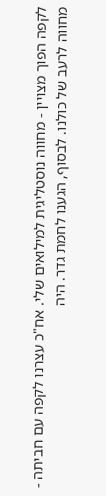לקפה הפוך מצויין - מחווה נוסטליגית למילואים שלי. אח"כ עצרנו לקפה עם חביתה - מחווה לרעב של כולנו. לבסוף, הגענו לחמת גדר. היה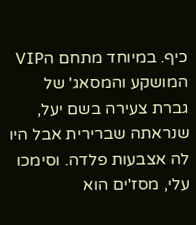כיף. במיוחד מתחם הVIP המושקע והמסאג' של גברת צעירה בשם יעל, שנראתה שברירית אבל היו לה אצבעות פלדה. וסימכו עלי, מסז'ים הוא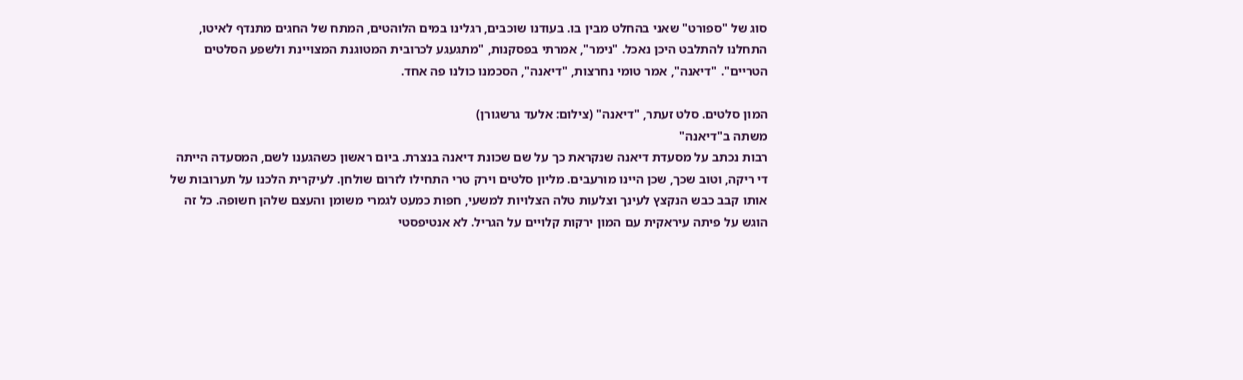סוג של "ספורט" שאני בהחלט מבין בו. בעודנו שוכבים, רגלינו במים הלוהטים, המתח של החגים מתנדף לאיטו, התחלנו להתלבט היכן נאכל. "נימר", אמרתי בפסקנות, "מתגעגע לכרובית המטוגנת המצויינת ולשפע הסלטים הטריים". "דיאנה", אמר טומי נחרצות, "דיאנה", הסכמנו כולנו פה אחד.

המון סלטים. סלט זעתר, "דיאנה" (צילום: אלעד גרשגורן)
משתה ב"דיאנה"
רבות נכתב על מסעדת דיאנה שנקראת כך על שם שכונת דיאנה בנצרת. ביום ראשון כשהגענו לשם, המסעדה הייתה די ריקה, וטוב שכך, שכן היינו מורעבים. מליון סלטים וירק טרי התחילו לזרום שולחן. לעיקרית הלכנו על תערובות של אותו קבב כבש הנקצץ לעינך וצלעות טלה הצלויות למשעי, חפות כמעט לגמרי משומן והעצם שלהן חשופה. כל זה הוגש על פיתה עיראקית עם המון ירקות קלויים על הגריל. לא אנטיפסטי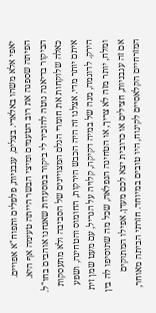יאפי אלא משהו באלאדי. בצלים, עגבניות, פלפלים ותפוח"א אפויים. הפיתה שספגה את רוב הטעמים ומיצי הבשר הייתה טעימה אף היא.
הביקור בדיאנה נוטה להזכיר לי ביקור במסעדות שאנחנו אוהבים בחו"ל. כאלה שלוקחות את חומרי הגלם המצויינים של הסביבה ולא מתעסקות איתם יותר מדי. אצלנו זה היה הכבש הירקות, החומוס והטחינה, ושפע הירק. לדוגמה, מנה של במיה דקיקה, קלויה על הגריל, עם מעט שמן זית ומלח, יותר מזה לא צריך, או הטחינה הנפלאה, שכל מה שתוסיפו לה בין אם זה עגבניות, חצילים או כרובית יצא לכם מעדן. אפילו המתוקים המזרחיים הקלאסיים לקינוח, היו טובים במיוחד. חזרתי הביתה מאוחר,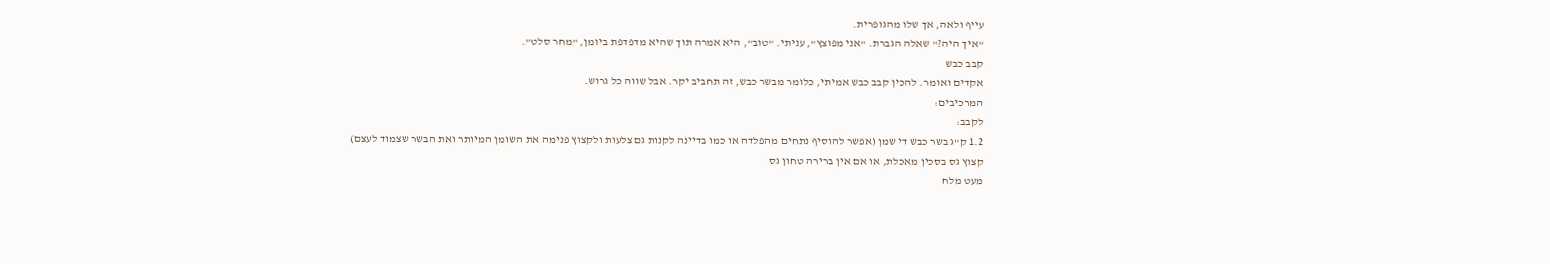עייף ולאה, אך שלו מהגופרית.
"איך היה?" שאלה הגברת. "אני מפוצץ", עניתי. "טוב", היא אמרה תוך שהיא מדפדפת ביומן, "מחר סלט".
קבב כבש
אקדים ואומר. להכין קבב כבש אמיתי, כלומר מבשר כבש, זה תחביב יקר. אבל שווה כל גרוש.
המרכיבים:
לקבב:
1.2 ק"ג בשר כבש די שמן (אפשר להוסיף נתחים מהפלדה או כמו בדיינה לקנות גם צלעות ולקצוץ פנימה את השומן המיותר ואת הבשר שצמוד לעצם) קצוץ גס בסכין מאכלת, או אם אין ברירה טחון גס
מעט מלח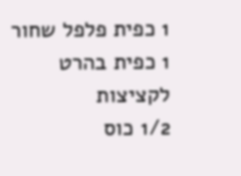1 כפית פלפל שחור
1 כפית בהרט לקציצות
1/2 כוס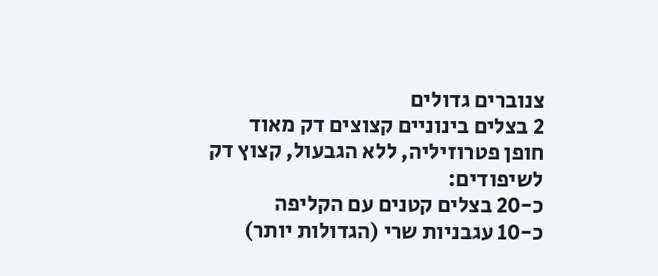צנוברים גדולים
2 בצלים בינוניים קצוצים דק מאוד
חופן פטרוזיליה, ללא הגבעול, קצוץ דק
לשיפודים:
כ-20 בצלים קטנים עם הקליפה
כ-10 עגבניות שרי (הגדולות יותר)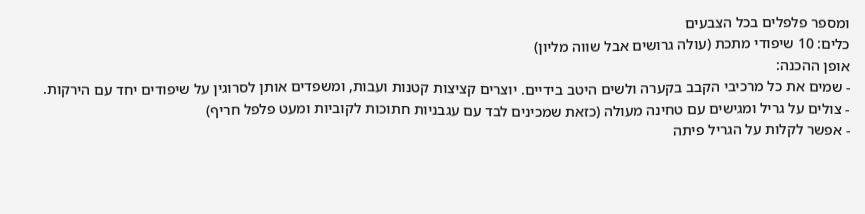ומספר פלפלים בכל הצבעים
כלים: 10 שיפודי מתכת (עולה גרושים אבל שווה מליון)
אופן ההכנה:
- שמים את כל מרכיבי הקבב בקערה ולשים היטב בידיים. יוצרים קציצות קטנות ועבות, ומשפדים אותן לסרוגין על שיפודים יחד עם הירקות.
- צולים על גריל ומגישים עם טחינה מעולה (כזאת שמכינים לבד עם עגבניות חתוכות לקוביות ומעט פלפל חריף)
- אפשר לקלות על הגריל פיתה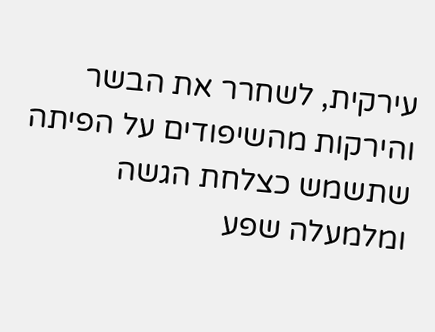עירקית, לשחרר את הבשר והירקות מהשיפודים על הפיתה שתשמש כצלחת הגשה ומלמעלה שפע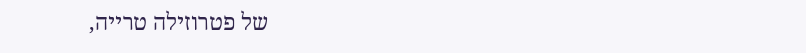של פטרוזילה טרייה,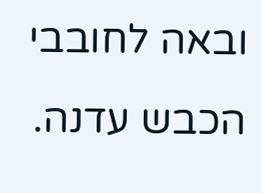ובאה לחובבי הכבש עדנה.